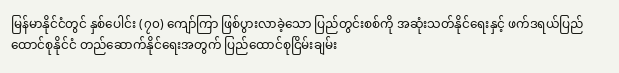မြန်မာနိုင်ငံတွင် နှစ်ပေါင်း (၇၀) ကျော်ကြာ ဖြစ်ပွားလာခဲ့သော ပြည်တွင်းစစ်ကို အဆုံးသတ်နိုင်ရေးနှင့် ဖက်ဒရယ်ပြည်ထောင်စုနိုင်ငံ တည်ဆောက်နိုင်ရေးအတွက် ပြည်ထောင်စုငြိမ်းချမ်း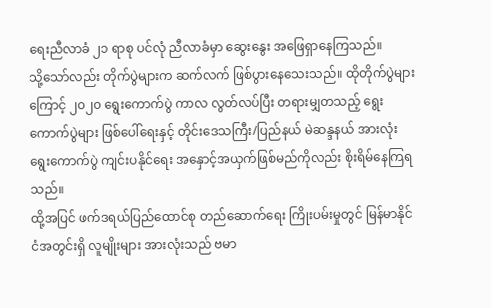ရေးညီလာခံ ၂၁ ရာစု ပင်လုံ ညီလာခံမှာ ဆွေးနွေး အဖြေရှာနေကြသည်။
သို့သော်လည်း တိုက်ပွဲများက ဆက်လက် ဖြစ်ပွားနေသေးသည်။ ထိုတိုက်ပွဲများကြောင့် ၂၀၂၀ ရွေးကောက်ပွဲ ကာလ လွတ်လပ်ပြီး တရားမျှတသည့် ရွေးကောက်ပွဲများ ဖြစ်ပေါ်ရေးနှင့် တိုင်းဒေသကြီး/ပြည်နယ် မဲဆန္ဒနယ် အားလုံး ရွေးကောက်ပွဲ ကျင်းပနိုင်ရေး အနှောင့်အယှက်ဖြစ်မည်ကိုလည်း စိုးရိမ်နေကြရသည်။
ထို့အပြင် ဖက်ဒရယ်ပြည်ထောင်စု တည်ဆောက်ရေး ကြိုးပမ်းမှုတွင် မြန်မာနိုင်ငံအတွင်းရှိ လူမျိုးများ အားလုံးသည် ဗမာ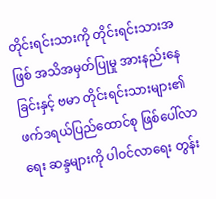တိုင်းရင်းသားကို တိုင်းရင်းသားအဖြစ် အသိအမှတ်ပြုမှု အားနည်းနေခြင်းနှင့် ဗမာ တိုင်းရင်းသားများ၏ ဖက်ဒရယ်ပြည်ထောင်စု ဖြစ်ပေါ်လာရေး ဆန္ဒများကို ပါဝင်လာရေး တွန်း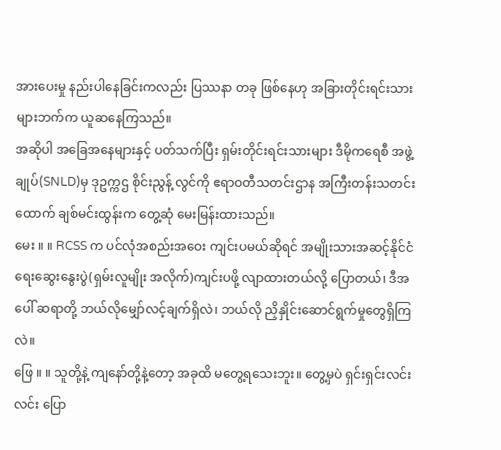အားပေးမှု နည်းပါနေခြင်းကလည်း ပြဿနာ တခု ဖြစ်နေဟု အခြားတိုင်းရင်းသားများဘက်က ယူဆနေကြသည်။
အဆိုပါ အခြေအနေများနှင့် ပတ်သက်ပြီး ရှမ်းတိုင်းရင်းသားများ ဒီမိုကရေစီ အဖွဲ့ချုပ်(SNLD)မှ ဒုဥက္ကဌ စိုင်းညွန့် လွင်ကို ဧရာဝတီသတင်းဌာန အကြီးတန်းသတင်းထောက် ချစ်မင်းထွန်းက တွေ့ဆုံ မေးမြန်းထားသည်။
မေး ။ ။ RCSS က ပင်လုံအစည်းအဝေး ကျင်းပမယ်ဆိုရင် အမျိုးသားအဆင့်နိုင်ငံရေးဆွေးနွေးပွဲ(ရှမ်းလူမျိုး အလိုက်)ကျင်းပဖို့ လျာထားတယ်လို့ ပြောတယ်၊ ဒီအပေါ် ဆရာတို့ ဘယ်လိုမျှော်လင့်ချက်ရှိလဲ၊ ဘယ်လို ညှိနှိုင်းဆောင်ရွက်မှုတွေရှိကြလဲ။
ဖြေ ။ ။ သူတို့နဲ့ ကျနော်တို့နဲ့တော့ အခုထိ မတွေ့ရသေးဘူး။ တွေ့မှပဲ ရှင်းရှင်းလင်းလင်း ပြော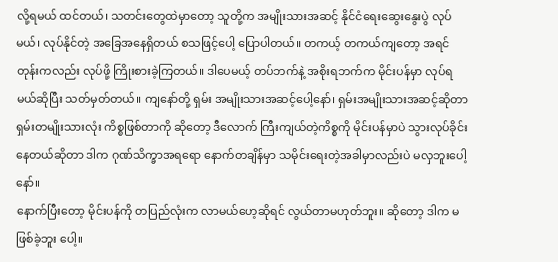လို့ရမယ် ထင်တယ်၊ သတင်းတွေထဲမှာတော့ သူတို့က အမျိုးသားအဆင့် နိုင်ငံရေးဆွေးနွေးပွဲ လုပ်မယ်၊ လုပ်နိုင်တဲ့ အခြေအနေရှိတယ် စသဖြင့်ပေါ့ ပြောပါတယ်။ တကယ့် တကယ်ကျတော့ အရင်တုန်းကလည်း လုပ်ဖို့ ကြိုးစားခဲ့ကြတယ်။ ဒါပေမယ့် တပ်ဘက်နဲ့ အစိုးရဘက်က မိုင်းပန်မှာ လုပ်ရမယ်ဆိုပြီး သတ်မှတ်တယ်။ ကျနော်တို့ ရှမ်း အမျိုးသားအဆင့်ပေါ့နော်၊ ရှမ်းအမျိုးသားအဆင့်ဆိုတာ ရှမ်းတမျိုးသားလုံး ကိစ္စဖြစ်တာကို ဆိုတော့ ဒီလောက် ကြီးကျယ်တဲ့ကိစ္စကို မိုင်းပန်မှာပဲ သွားလုပ်ခိုင်းနေတယ်ဆိုတာ ဒါက ဂုဏ်သိက္ခာအရရော နောက်တချိန်မှာ သမိုင်းရေးတဲ့အခါမှာလည်းပဲ မလှဘူးပေါ့နော်။
နောက်ပြီးတော့ မိုင်းပန်ကို တပြည်လုံးက လာမယ်ဟေ့ဆိုရင် လွယ်တာမဟုတ်ဘူး။ ဆိုတော့ ဒါက မဖြစ်ခဲ့ဘူး ပေါ့။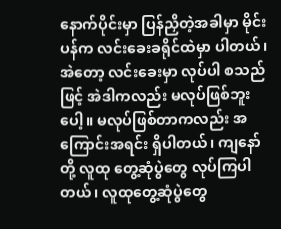နောက်ပိုင်းမှာ ပြန်ညှိတဲ့အခါမှာ မိုင်းပန်က လင်းခေးခရိုင်ထဲမှာ ပါတယ်၊ အဲတော့ လင်းခေးမှာ လုပ်ပါ စသည်ဖြင့် အဲဒါကလည်း မလုပ်ဖြစ်ဘူးပေါ့။ မလုပ်ဖြစ်တာကလည်း အကြောင်းအရင်း ရှိပါတယ်၊ ကျနော်တို့ လူထု တွေ့ဆုံပွဲတွေ လုပ်ကြပါတယ်၊ လူထုတွေ့ဆုံပွဲတွေ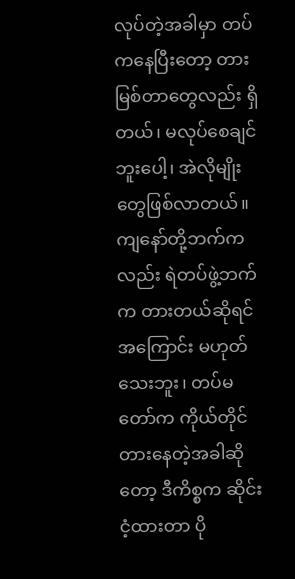လုပ်တဲ့အခါမှာ တပ်ကနေပြီးတော့ တားမြစ်တာတွေလည်း ရှိတယ်၊ မလုပ်စေချင်ဘူးပေါ့၊ အဲလိုမျိုးတွေဖြစ်လာတယ်။
ကျနော်တို့ဘက်ကလည်း ရဲတပ်ဖွဲ့ဘက်က တားတယ်ဆိုရင် အကြောင်း မဟုတ်သေးဘူး၊ တပ်မတော်က ကိုယ်တိုင်တားနေတဲ့အခါဆိုတော့ ဒီကိစ္စက ဆိုင်းငံ့ထားတာ ပို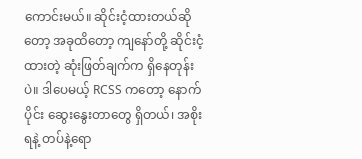ကောင်းမယ်။ ဆိုင်းငံ့ထားတယ်ဆိုတော့ အခုထိတော့ ကျနော်တို့ ဆိုင်းငံ့ထားတဲ့ ဆုံးဖြတ်ချက်က ရှိနေတုန်းပဲ။ ဒါပေမယ့် RCSS ကတော့ နောက်ပိုင်း ဆွေးနွေးတာတွေ ရှိတယ်၊ အစိုးရနဲ့ တပ်နဲ့ရော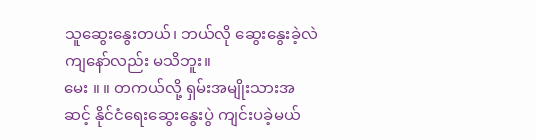သူဆွေးနွေးတယ်၊ ဘယ်လို ဆွေးနွေးခဲ့လဲ ကျနော်လည်း မသိဘူး။
မေး ။ ။ တကယ်လို့ ရှမ်းအမျိုးသားအဆင့် နိုင်ငံရေးဆွေးနွေးပွဲ ကျင်းပခဲ့မယ်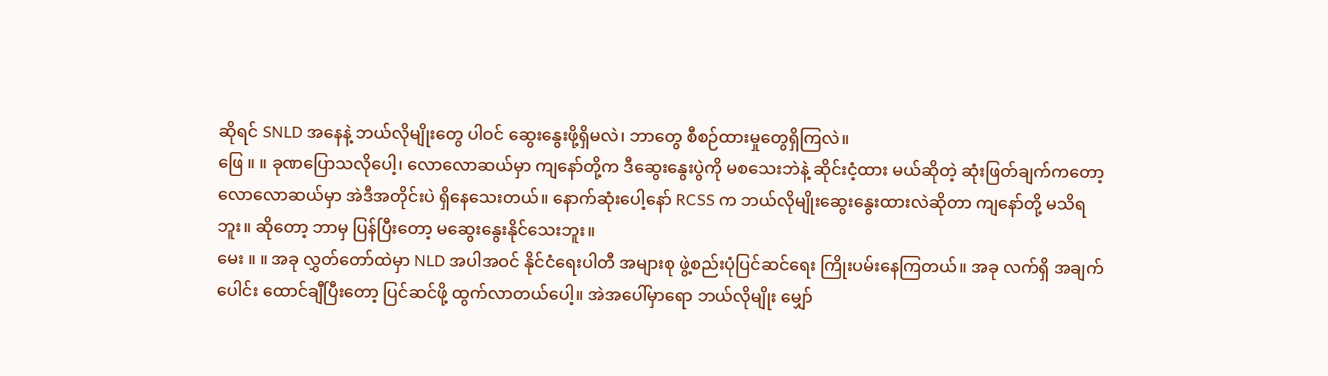ဆိုရင် SNLD အနေနဲ့ ဘယ်လိုမျိုးတွေ ပါဝင် ဆွေးနွေးဖို့ရှိမလဲ၊ ဘာတွေ စီစဉ်ထားမှုတွေရှိကြလဲ။
ဖြေ ။ ။ ခုဏပြောသလိုပေါ့၊ လောလောဆယ်မှာ ကျနော်တို့က ဒီဆွေးနွေးပွဲကို မစသေးဘဲနဲ့ ဆိုင်းငံ့ထား မယ်ဆိုတဲ့ ဆုံးဖြတ်ချက်ကတော့ လောလောဆယ်မှာ အဲဒီအတိုင်းပဲ ရှိနေသေးတယ်။ နောက်ဆုံးပေါ့နော် RCSS က ဘယ်လိုမျိုးဆွေးနွေးထားလဲဆိုတာ ကျနော်တို့ မသိရဘူး။ ဆိုတော့ ဘာမှ ပြန်ပြီးတော့ မဆွေးနွေးနိုင်သေးဘူး။
မေး ။ ။ အခု လွှတ်တော်ထဲမှာ NLD အပါအဝင် နိုင်ငံရေးပါတီ အများစု ဖွဲ့စည်းပုံပြင်ဆင်ရေး ကြိုးပမ်းနေကြတယ်။ အခု လက်ရှိ အချက်ပေါင်း ထောင်ချီပြီးတော့ ပြင်ဆင်ဖို့ ထွက်လာတယ်ပေါ့။ အဲအပေါ်မှာရော ဘယ်လိုမျိုး မျှော်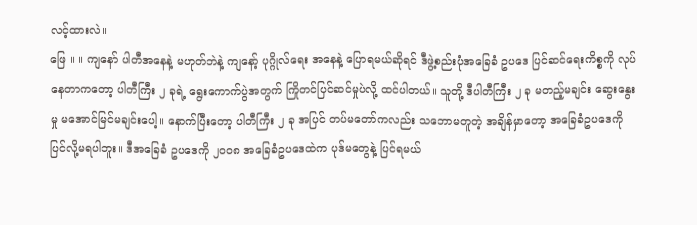လင့်ထားလဲ။
ဖြေ ။ ။ ကျနော် ပါတီအနေနဲ့ မဟုတ်ဘဲနဲ့ ကျနော့် ပုဂ္ဂိုလ်ရေး အနေနဲ့ ပြောရမယ်ဆိုရင် ဒီဖွဲ့စည်းပုံအခြေခံ ဥပဒေ ပြင်ဆင်ရေးကိစ္စကို လုပ်နေတာကတော့ ပါတီကြီး ၂ ခုရဲ့ ရွေးကောက်ပွဲအတွက် ကြိုတင်ပြင်ဆင်မှုပဲလို့ ထင်ပါတယ်။ သူတို့ ဒီပါတီကြီး ၂ ခု မတည့်မချင်း ဆွေးနွေးမှု မအောင်မြင်မချင်းပေါ့။ နောက်ပြီးတော့ ပါတီကြီး ၂ ခု အပြင် တပ်မတော်ကလည်း သဘောမတူတဲ့ အချိန်မှာတော့ အခြေခံဥပဒေကို ပြင်လို့မရပါဘူး။ ဒီအခြေခံ ဥပဒေကို ၂၀၀၈ အခြေခံဥပဒေထဲက ပုဒ်မတွေနဲ့ ပြင်ရမယ်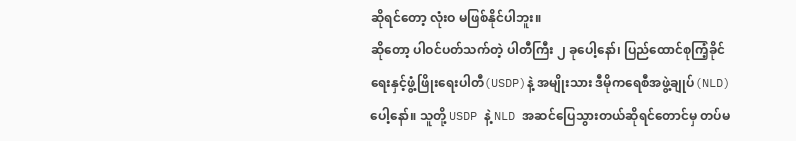ဆိုရင်တော့ လုံးဝ မဖြစ်နိုင်ပါဘူး။
ဆိုတော့ ပါဝင်ပတ်သက်တဲ့ ပါတီကြီး ၂ ခုပေါ့နော်၊ ပြည်ထောင်စုကြံ့ခိုင်ရေးနှင့်ဖွံ့ဖြိုးရေးပါတီ(USDP)နဲ့ အမျိုးသား ဒီမိုကရေစီအဖွဲ့ချုပ်(NLD)ပေါ့နော်။ သူတို့ USDP နဲ့ NLD အဆင်ပြေသွားတယ်ဆိုရင်တောင်မှ တပ်မ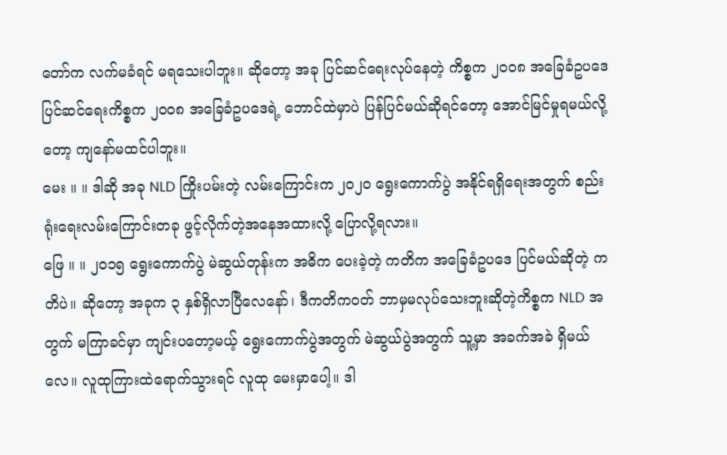တော်က လက်မခံရင် မရသေးပါဘူး။ ဆိုတော့ အခု ပြင်ဆင်ရေးလုပ်နေတဲ့ ကိစ္စက ၂၀၀၈ အခြေခံဥပဒေ ပြင်ဆင်ရေးကိစ္စက ၂၀၀၈ အခြေခံဥပဒေရဲ့ ဘောင်ထဲမှာပဲ ပြန်ပြင်မယ်ဆိုရင်တော့ အောင်မြင်မှုရမယ်လို့တော့ ကျနော်မထင်ပါဘူး။
မေး ။ ။ ဒါဆို အခု NLD ကြိုးပမ်းတဲ့ လမ်းကြောင်းက ၂၀၂၀ ရွေးကောက်ပွဲ အနိုင်ရရှိရေးအတွက် စည်းရုံးရေးလမ်းကြောင်းတခု ဖွင့်လိုက်တဲ့အနေအထားလို့ ပြောလို့ရလား။
ဖြေ ။ ။ ၂၀၁၅ ရွေးကောက်ပွဲ မဲဆွယ်တုန်းက အဓိက ပေးခဲ့တဲ့ ကတိက အခြေခံဥပဒေ ပြင်မယ်ဆိုတဲ့ ကတိပဲ။ ဆိုတော့ အခုက ၃ နှစ်ရှိလာပြီလေနော်၊ ဒီကတိကဝတ် ဘာမှမလုပ်သေးဘူးဆိုတဲ့ကိစ္စက NLD အတွက် မကြာခင်မှာ ကျင်းပတော့မယ့် ရွေးကောက်ပွဲအတွက် မဲဆွယ်ပွဲအတွက် သူ့မှာ အခက်အခဲ ရှိမယ်လေ။ လူထုကြားထဲရောက်သွားရင် လူထု မေးမှာပေါ့။ ဒါ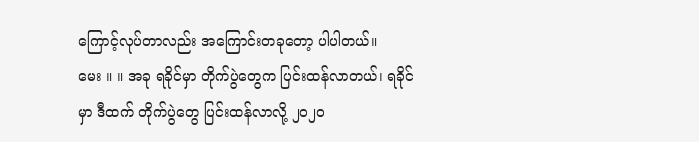ကြောင့်လုပ်တာလည်း အကြောင်းတခုတော့ ပါပါတယ်။
မေး ။ ။ အခု ရခိုင်မှာ တိုက်ပွဲတွေက ပြင်းထန်လာတယ်၊ ရခိုင်မှာ ဒီထက် တိုက်ပွဲတွေ ပြင်းထန်လာလို့ ၂၀၂၀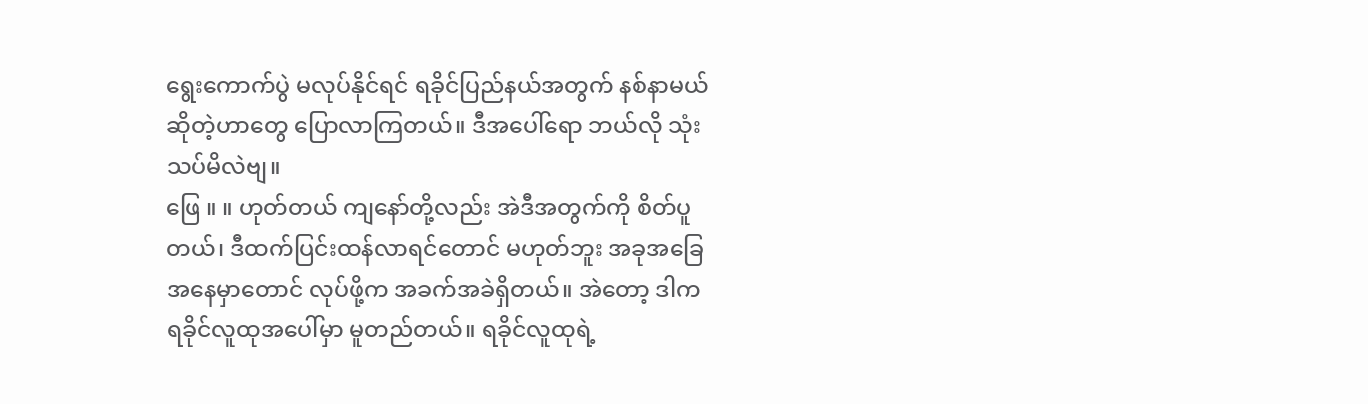ရွေးကောက်ပွဲ မလုပ်နိုင်ရင် ရခိုင်ပြည်နယ်အတွက် နစ်နာမယ်ဆိုတဲ့ဟာတွေ ပြောလာကြတယ်။ ဒီအပေါ်ရော ဘယ်လို သုံးသပ်မိလဲဗျ။
ဖြေ ။ ။ ဟုတ်တယ် ကျနော်တို့လည်း အဲဒီအတွက်ကို စိတ်ပူတယ်၊ ဒီထက်ပြင်းထန်လာရင်တောင် မဟုတ်ဘူး အခုအခြေအနေမှာတောင် လုပ်ဖို့က အခက်အခဲရှိတယ်။ အဲတော့ ဒါက ရခိုင်လူထုအပေါ်မှာ မူတည်တယ်။ ရခိုင်လူထုရဲ့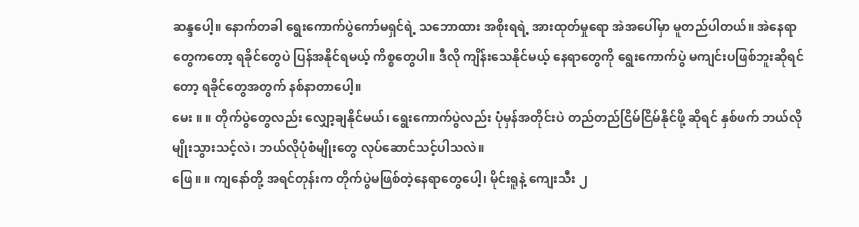ဆန္ဒပေါ့။ နောက်တခါ ရွေးကောက်ပွဲကော်မရှင်ရဲ့ သဘောထား အစိုးရရဲ့ အားထုတ်မှုရော အဲအပေါ်မှာ မူတည်ပါတယ်။ အဲနေရာတွေကတော့ ရခိုင်တွေပဲ ပြန်အနိုင်ရမယ့် ကိစ္စတွေပါ။ ဒီလို ကျိန်းသေနိုင်မယ့် နေရာတွေကို ရွေးကောက်ပွဲ မကျင်းပဖြစ်ဘူးဆိုရင်တော့ ရခိုင်တွေအတွက် နစ်နာတာပေါ့။
မေး ။ ။ တိုက်ပွဲတွေလည်း လျှော့ချနိုင်မယ်၊ ရွေးကောက်ပွဲလည်း ပုံမှန်အတိုင်းပဲ တည်တည်ငြိမ်ငြိမ်နိုင်ဖို့ ဆိုရင် နှစ်ဖက် ဘယ်လိုမျိုးသွားသင့်လဲ၊ ဘယ်လိုပုံစံမျိုးတွေ လုပ်ဆောင်သင့်ပါသလဲ။
ဖြေ ။ ။ ကျနော်တို့ အရင်တုန်းက တိုက်ပွဲမဖြစ်တဲ့နေရာတွေပေါ့၊ မိုင်းရူနဲ့ ကျေးသီး ၂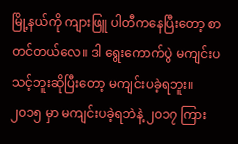မြို့နယ်ကို ကျားဖြူ ပါတီကနေပြီးတော့ စာတင်တယ်လေ။ ဒါ ရွေးကောက်ပွဲ မကျင်းပသင့်ဘူးဆိုပြီးတော့ မကျင်းပခဲ့ရဘူး။ ၂၀၁၅ မှာ မကျင်းပခဲ့ရဘဲနဲ့ ၂၀၁၇ ကြား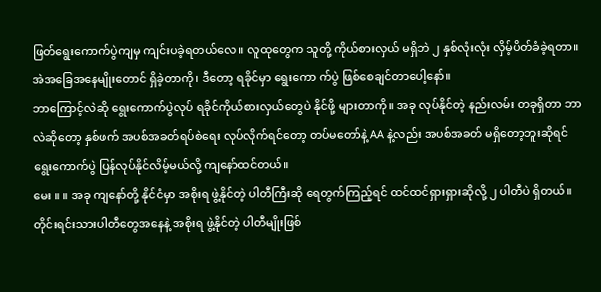ဖြတ်ရွေးကောက်ပွဲကျမှ ကျင်းပခဲ့ရတယ်လေ။ လူထုတွေက သူတို့ ကိုယ်စားလှယ် မရှိဘဲ ၂ နှစ်လုံးလုံး လှိမ့်ပိတ်ခံခဲ့ရတာ။ အဲအခြေအနေမျိုးတောင် ရှိခဲ့တာကို၊ ဒီတော့ ရခိုင်မှာ ရွေးကော က်ပွဲ ဖြစ်စေချင်တာပေါ့နော်။
ဘာကြောင့်လဲဆို ရွေးကောက်ပွဲလုပ် ရခိုင်ကိုယ်စားလှယ်တွေပဲ နိုင်ဖို့ များတာကို။ အခု လုပ်နိုင်တဲ့ နည်းလမ်း တခုရှိတာ ဘာလဲဆိုတော့ နှစ်ဖက် အပစ်အခတ်ရပ်စဲရေး လုပ်လိုက်ရင်တော့ တပ်မတော်နဲ့ AA နဲ့လည်း အပစ်အခတ် မရှိတော့ဘူးဆိုရင် ရွေးကောက်ပွဲ ပြန်လုပ်နိုင်လိမ့်မယ်လို့ ကျနော်ထင်တယ်။
မေး ။ ။ အခု ကျနော်တို့ နိုင်ငံမှာ အစိုးရ ဖွဲ့နိုင်တဲ့ ပါတီကြီးဆို ရေတွက်ကြည့်ရင် ထင်ထင်ရှားရှားဆိုလို့ ၂ ပါတီပဲ ရှိတယ်။ တိုင်းရင်းသားပါတီတွေအနေနဲ့ အစိုးရ ဖွဲ့နိုင်တဲ့ ပါတီမျိုးဖြစ်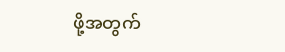ဖို့အတွက်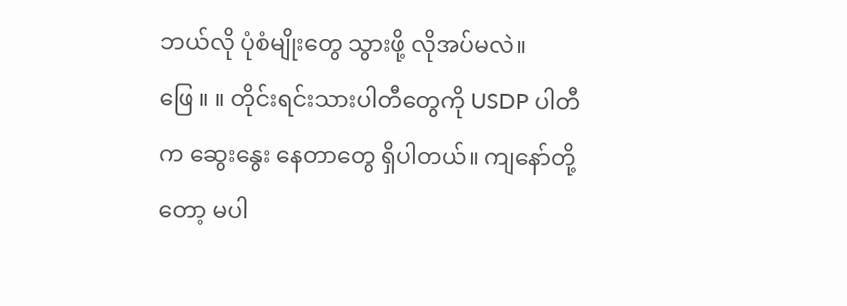ဘယ်လို ပုံစံမျိုးတွေ သွားဖို့ လိုအပ်မလဲ။
ဖြေ ။ ။ တိုင်းရင်းသားပါတီတွေကို USDP ပါတီက ဆွေးနွေး နေတာတွေ ရှိပါတယ်။ ကျနော်တို့တော့ မပါ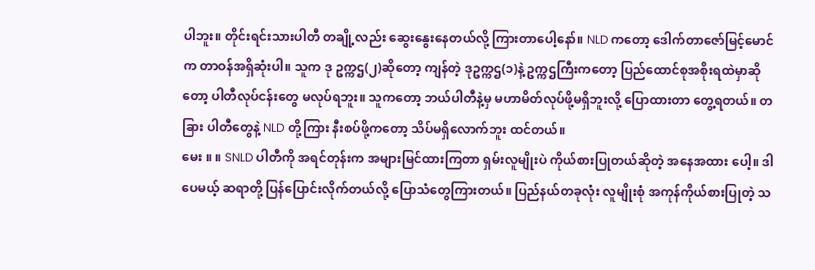ပါဘူး။ တိုင်းရင်းသားပါတီ တချို့လည်း ဆွေးနွေးနေတယ်လို့ ကြားတာပေါ့နော်။ NLD ကတော့ ဒေါက်တာဇော်မြင့်မောင်က တာဝန်အရှိဆုံးပါ။ သူက ဒု ဥက္ကဌ(၂)ဆိုတော့ ကျန်တဲ့ ဒုဥက္ကဌ(၁)နဲ့ ဥက္ကဌကြီးကတော့ ပြည်ထောင်စုအစိုးရထဲမှာဆိုတော့ ပါတီလုပ်ငန်းတွေ မလုပ်ရဘူး။ သူကတော့ ဘယ်ပါတီနဲ့မှ မဟာမိတ်လုပ်ဖို့မရှိဘူးလို့ ပြောထားတာ တွေ့ရတယ်။ တခြား ပါတီတွေနဲ့ NLD တို့ကြား နီးစပ်ဖို့ကတော့ သိပ်မရှိလောက်ဘူး ထင်တယ်။
မေး ။ ။ SNLD ပါတီကို အရင်တုန်းက အများမြင်ထားကြတာ ရှမ်းလူမျိုးပဲ ကိုယ်စားပြုတယ်ဆိုတဲ့ အနေအထား ပေါ့။ ဒါပေမယ့် ဆရာတို့ ပြန်ပြောင်းလိုက်တယ်လို့ ပြောသံတွေကြားတယ်။ ပြည်နယ်တခုလုံး လူမျိုးစုံ အကုန်ကိုယ်စားပြုတဲ့ သ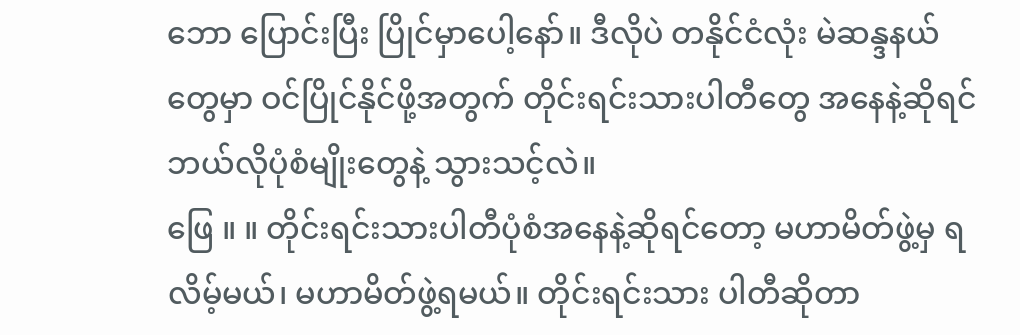ဘော ပြောင်းပြီး ပြိုင်မှာပေါ့နော်။ ဒီလိုပဲ တနိုင်ငံလုံး မဲဆန္ဒနယ်တွေမှာ ဝင်ပြိုင်နိုင်ဖို့အတွက် တိုင်းရင်းသားပါတီတွေ အနေနဲ့ဆိုရင် ဘယ်လိုပုံစံမျိုးတွေနဲ့ သွားသင့်လဲ။
ဖြေ ။ ။ တိုင်းရင်းသားပါတီပုံစံအနေနဲ့ဆိုရင်တော့ မဟာမိတ်ဖွဲ့မှ ရလိမ့်မယ်၊ မဟာမိတ်ဖွဲ့ရမယ်။ တိုင်းရင်းသား ပါတီဆိုတာ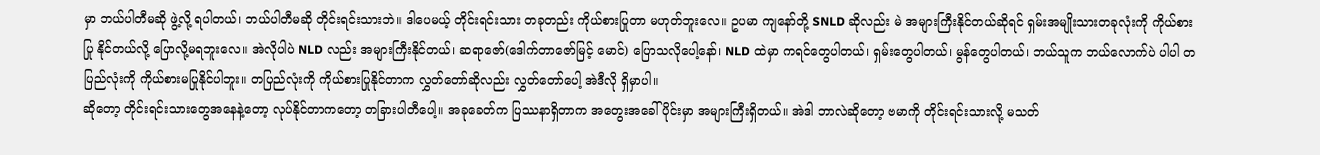မှာ ဘယ်ပါတီမဆို ဖွဲ့လို့ ရပါတယ်၊ ဘယ်ပါတီမဆို တိုင်းရင်းသားဘဲ။ ဒါပေမယ့် တိုင်းရင်းသား တခုတည်း ကိုယ်စားပြုတာ မဟုတ်ဘူးလေ။ ဥပမာ ကျနော်တို့ SNLD ဆိုလည်း မဲ အများကြီးနိုင်တယ်ဆိုရင် ရှမ်းအမျိုးသားတခုလုံးကို ကိုယ်စားပြု နိုင်တယ်လို့ ပြောလို့မရဘူးလေ။ အဲလိုပါပဲ NLD လည်း အများကြီးနိုင်တယ်၊ ဆရာဇော်(ဒေါက်တာဇော်မြင့် မောင်) ပြောသလိုပေါ့နော်၊ NLD ထဲမှာ ကရင်တွေပါတယ်၊ ရှမ်းတွေပါတယ်၊ မွန်တွေပါတယ်၊ ဘယ်သူက ဘယ်လောက်ပဲ ပါပါ တပြည်လုံးကို ကိုယ်စားမပြုနိုင်ပါဘူး။ တပြည်လုံးကို ကိုယ်စားပြုနိုင်တာက လွှတ်တော်ဆိုလည်း လွှတ်တော်ပေါ့ အဲဒီလို ရှိမှာပါ။
ဆိုတော့ တိုင်းရင်းသားတွေအနေနဲ့တော့ လုပ်နိုင်တာကတော့ တခြားပါတီပေါ့။ အခုခေတ်က ပြဿနာရှိတာက အတွေးအခေါ်ပိုင်းမှာ အများကြီးရှိတယ်။ အဲဒါ ဘာလဲဆိုတော့ ဗမာကို တိုင်းရင်းသားလို့ မသတ်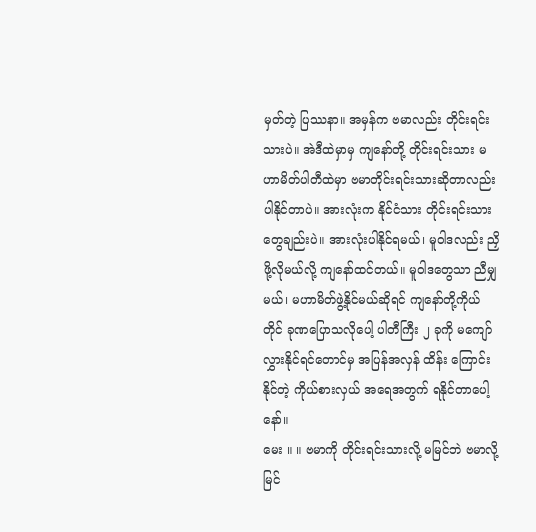မှတ်တဲ့ ပြဿနာ။ အမှန်က ဗမာလည်း တိုင်းရင်းသားပဲ။ အဲဒီထဲမှာမှ ကျနော်တို့ တိုင်းရင်းသား မဟာမိတ်ပါတီထဲမှာ ဗမာတိုင်းရင်းသားဆိုတာလည်း ပါနိုင်တာပဲ။ အားလုံးက နိုင်ငံသား တိုင်းရင်းသားတွေချည်းပဲ။ အားလုံးပါနိုင်ရမယ်၊ မူဝါဒလည်း ညှိဖို့လိုမယ်လို့ ကျနော်ထင်တယ်။ မူဝါဒတွေသာ ညီမျှမယ်၊ မဟာမိတ်ဖွဲ့နိုင်မယ်ဆိုရင် ကျနော်တို့ကိုယ်တိုင် ခုဏပြောသလိုပေါ့ ပါတီကြီး ၂ ခုကို မကျော်လွှားနိုင်ရင်တောင်မှ အပြန်အလှန် ထိန်း ကြောင်းနိုင်တဲ့ ကိုယ်စားလှယ် အရေအတွက် ရနိုင်တာပေါ့နော်။
မေး ။ ။ ဗမာကို တိုင်းရင်းသားလို့ မမြင်ဘဲ ဗမာလို့မြင်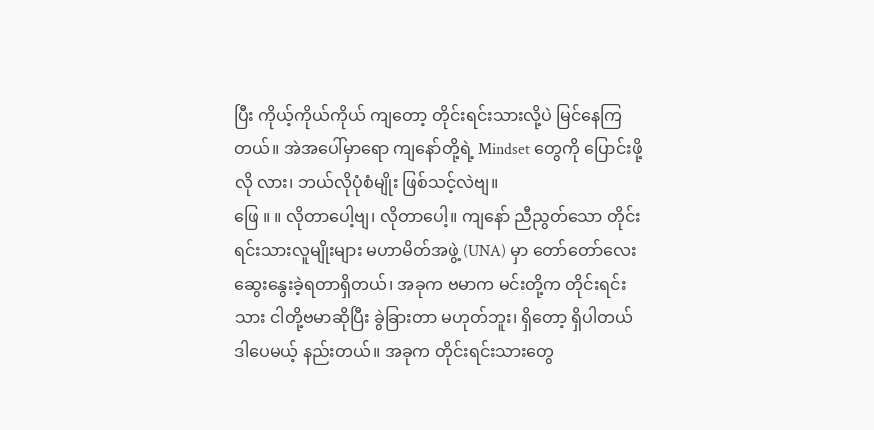ပြီး ကိုယ့်ကိုယ်ကိုယ် ကျတော့ တိုင်းရင်းသားလို့ပဲ မြင်နေကြတယ်။ အဲအပေါ်မှာရော ကျနော်တို့ရဲ့ Mindset တွေကို ပြောင်းဖို့လို လား၊ ဘယ်လိုပုံစံမျိုး ဖြစ်သင့်လဲဗျ။
ဖြေ ။ ။ လိုတာပေါ့ဗျ၊ လိုတာပေါ့။ ကျနော် ညီညွတ်သော တိုင်းရင်းသားလူမျိုးများ မဟာမိတ်အဖွဲ့ (UNA) မှာ တော်တော်လေး ဆွေးနွေးခဲ့ရတာရှိတယ်၊ အခုက ဗမာက မင်းတို့က တိုင်းရင်းသား ငါတို့ဗမာဆိုပြီး ခွဲခြားတာ မဟုတ်ဘူး၊ ရှိတော့ ရှိပါတယ် ဒါပေမယ့် နည်းတယ်။ အခုက တိုင်းရင်းသားတွေ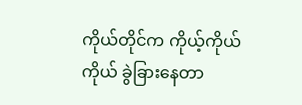ကိုယ်တိုင်က ကိုယ့်ကိုယ်ကိုယ် ခွဲခြားနေတာ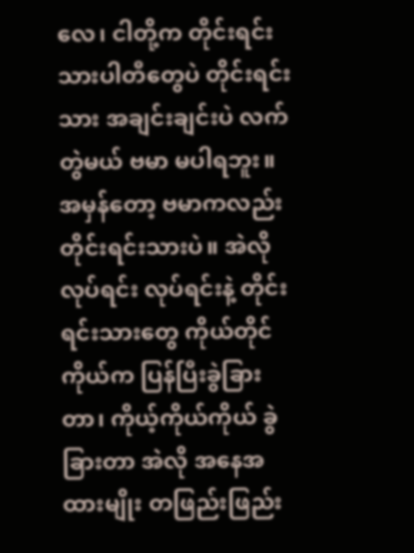လေ၊ ငါတို့က တိုင်းရင်းသားပါတီတွေပဲ တိုင်းရင်းသား အချင်းချင်းပဲ လက်တွဲမယ် ဗမာ မပါရဘူး။ အမှန်တော့ ဗမာကလည်း တိုင်းရင်းသားပဲ။ အဲလို လုပ်ရင်း လုပ်ရင်းနဲ့ တိုင်းရင်းသားတွေ ကိုယ်တိုင်ကိုယ်က ပြန်ပြီးခွဲခြားတာ၊ ကိုယ့်ကိုယ်ကိုယ် ခွဲခြားတာ အဲလို အနေအထားမျိုး တဖြည်းဖြည်း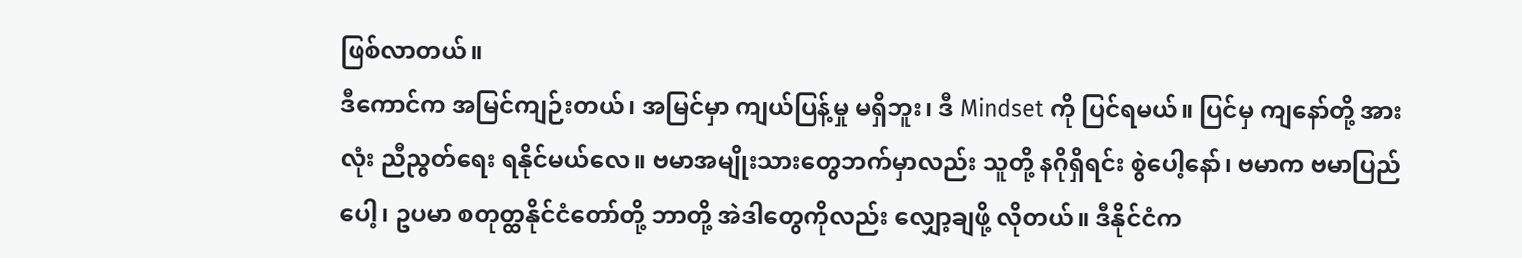ဖြစ်လာတယ်။
ဒီကောင်က အမြင်ကျဉ်းတယ်၊ အမြင်မှာ ကျယ်ပြန့်မှု မရှိဘူး၊ ဒီ Mindset ကို ပြင်ရမယ်။ ပြင်မှ ကျနော်တို့ အားလုံး ညီညွတ်ရေး ရနိုင်မယ်လေ။ ဗမာအမျိုးသားတွေဘက်မှာလည်း သူတို့ နဂိုရှိရင်း စွဲပေါ့နော်၊ ဗမာက ဗမာပြည်ပေါ့၊ ဥပမာ စတုတ္ထနိုင်ငံတော်တို့ ဘာတို့ အဲဒါတွေကိုလည်း လျှော့ချဖို့ လိုတယ်။ ဒီနိုင်ငံက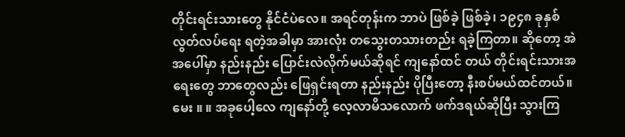တိုင်းရင်းသားတွေ နိုင်ငံပဲလေ။ အရင်တုန်းက ဘာပဲ ဖြစ်ခဲ့ ဖြစ်ခဲ့၊ ၁၉၄၈ ခုနှစ် လွတ်လပ်ရေး ရတဲ့အခါမှာ အားလုံး တသွေးတသားတည်း ရခဲ့ကြတာ။ ဆိုတော့ အဲအပေါ်မှာ နည်းနည်း ပြောင်းလဲလိုက်မယ်ဆိုရင် ကျနော်ထင် တယ် တိုင်းရင်းသားအရေးတွေ ဘာတွေလည်း ဖြေရှင်းရတာ နည်းနည်း ပိုပြီးတော့ နီးစပ်မယ်ထင်တယ်။
မေး ။ ။ အခုပေါ့လေ ကျနော်တို့ လေ့လာမိသလောက် ဖက်ဒရယ်ဆိုပြီး သွားကြ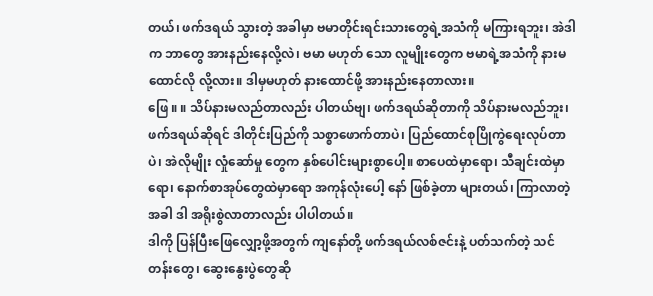တယ်၊ ဖက်ဒရယ် သွားတဲ့ အခါမှာ ဗမာတိုင်းရင်းသားတွေရဲ့အသံကို မကြားရဘူး၊ အဲဒါက ဘာတွေ အားနည်းနေလို့လဲ၊ ဗမာ မဟုတ် သော လူမျိုးတွေက ဗမာရဲ့အသံကို နားမထောင်လို လို့လား။ ဒါမှမဟုတ် နားထောင်ဖို့ အားနည်းနေတာလား။
ဖြေ ။ ။ သိပ်နားမလည်တာလည်း ပါတယ်ဗျ၊ ဖက်ဒရယ်ဆိုတာကို သိပ်နားမလည်ဘူး၊ ဖက်ဒရယ်ဆိုရင် ဒါတိုင်းပြည်ကို သစ္စာဖောက်တာပဲ၊ ပြည်ထောင်စုပြိုကွဲရေးလုပ်တာပဲ၊ အဲလိုမျိုး လှုံဆော်မှု တွေက နှစ်ပေါင်းများစွာပေါ့။ စာပေထဲမှာရော၊ သီချင်းထဲမှာရော၊ နောက်စာအုပ်တွေထဲမှာရော အကုန်လုံးပေါ့ နော် ဖြစ်ခဲ့တာ များတယ်၊ ကြာလာတဲ့အခါ ဒါ အရိုးစွဲလာတာလည်း ပါပါတယ်။
ဒါကို ပြန်ပြီးဖြေလျှော့ဖို့အတွက် ကျနော်တို့ ဖက်ဒရယ်လစ်ဇင်းနဲ့ ပတ်သက်တဲ့ သင်တန်းတွေ၊ ဆွေးနွေးပွဲတွေဆို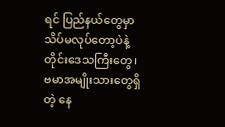ရင် ပြည်နယ်တွေမှာ သိပ်မလုပ်တော့ပဲနဲ့ တိုင်းဒေသကြီးတွေ၊ ဗမာအမျိုးသားတွေရှိတဲ့ နေ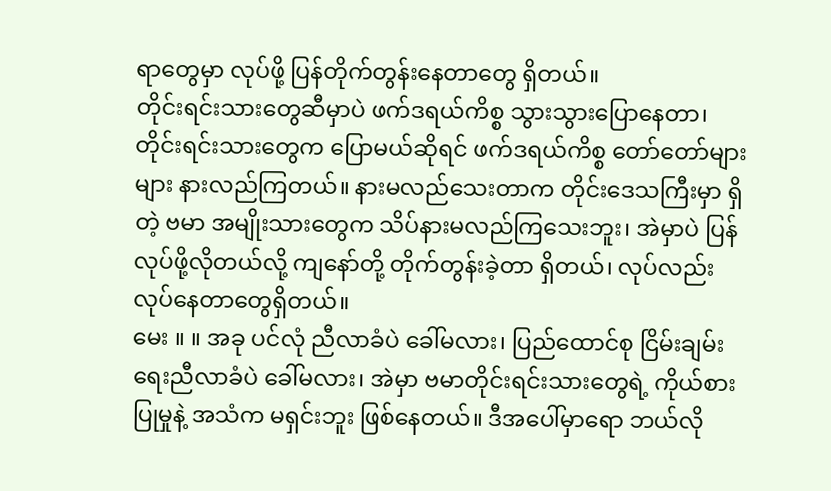ရာတွေမှာ လုပ်ဖို့ ပြန်တိုက်တွန်းနေတာတွေ ရှိတယ်။
တိုင်းရင်းသားတွေဆီမှာပဲ ဖက်ဒရယ်ကိစ္စ သွားသွားပြောနေတာ၊ တိုင်းရင်းသားတွေက ပြောမယ်ဆိုရင် ဖက်ဒရယ်ကိစ္စ တော်တော်များများ နားလည်ကြတယ်။ နားမလည်သေးတာက တိုင်းဒေသကြီးမှာ ရှိတဲ့ ဗမာ အမျိုးသားတွေက သိပ်နားမလည်ကြသေးဘူး၊ အဲမှာပဲ ပြန်လုပ်ဖို့လိုတယ်လို့ ကျနော်တို့ တိုက်တွန်းခဲ့တာ ရှိတယ်၊ လုပ်လည်း လုပ်နေတာတွေရှိတယ်။
မေး ။ ။ အခု ပင်လုံ ညီလာခံပဲ ခေါ်မလား၊ ပြည်ထောင်စု ငြိမ်းချမ်းရေးညီလာခံပဲ ခေါ်မလား၊ အဲမှာ ဗမာတိုင်းရင်းသားတွေရဲ့ ကိုယ်စားပြုမှုနဲ့ အသံက မရှင်းဘူး ဖြစ်နေတယ်။ ဒီအပေါ်မှာရော ဘယ်လို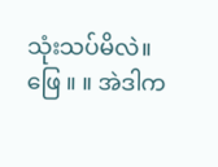သုံးသပ်မိလဲ။
ဖြေ ။ ။ အဲဒါက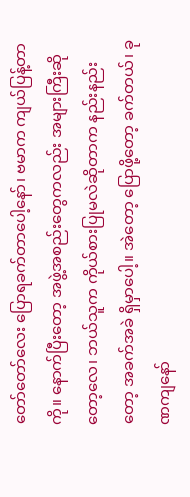တော်တော်လေး ပြောရခက်တာပေါ့နော်၊ ဗမာက ကျယ်ပြန့်တာကို။ နောက်ပြီးတော့ အဖွဲ့အစည်းတွေကလည်း အများကြီးဆိုတော့လေ၊ ဘယ်သူက ကိုယ်စားပြုမလဲဆိုတာက နည်းနည်းတော့ အခက်အခဲ ရှိမှာပေါ့။ အဲတော့ ပြောဖို့တော့ ခက်တယ်၊ ခုဏကျနော်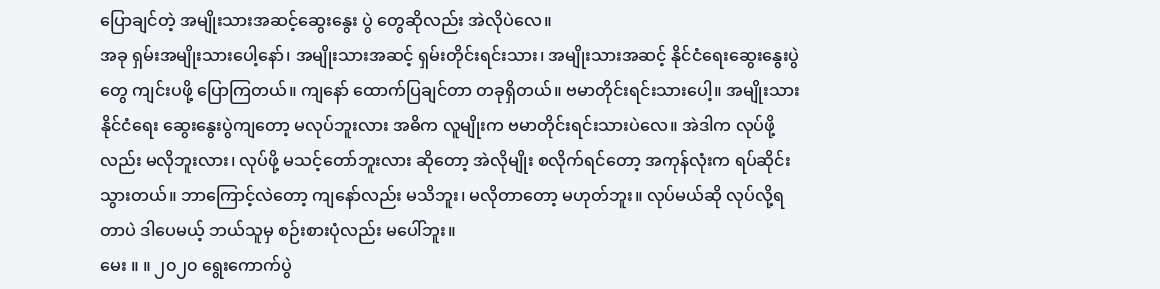ပြောချင်တဲ့ အမျိုးသားအဆင့်ဆွေးနွေး ပွဲ တွေဆိုလည်း အဲလိုပဲလေ။
အခု ရှမ်းအမျိုးသားပေါ့နော်၊ အမျိုးသားအဆင့် ရှမ်းတိုင်းရင်းသား၊ အမျိုးသားအဆင့် နိုင်ငံရေးဆွေးနွေးပွဲတွေ ကျင်းပဖို့ ပြောကြတယ်။ ကျနော် ထောက်ပြချင်တာ တခုရှိတယ်။ ဗမာတိုင်းရင်းသားပေါ့။ အမျိုးသားနိုင်ငံရေး ဆွေးနွေးပွဲကျတော့ မလုပ်ဘူးလား အဓိက လူမျိုးက ဗမာတိုင်းရင်းသားပဲလေ။ အဲဒါက လုပ်ဖို့လည်း မလိုဘူးလား၊ လုပ်ဖို့ မသင့်တော်ဘူးလား ဆိုတော့ အဲလိုမျိုး စလိုက်ရင်တော့ အကုန်လုံးက ရပ်ဆိုင်းသွားတယ်။ ဘာကြောင့်လဲတော့ ကျနော်လည်း မသိဘူး၊ မလိုတာတော့ မဟုတ်ဘူး။ လုပ်မယ်ဆို လုပ်လို့ရတာပဲ ဒါပေမယ့် ဘယ်သူမှ စဉ်းစားပုံလည်း မပေါ်ဘူး။
မေး ။ ။ ၂၀၂၀ ရွေးကောက်ပွဲ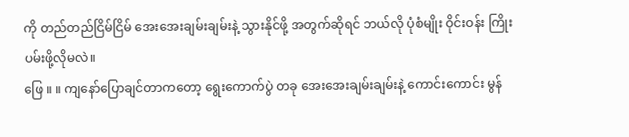ကို တည်တည်ငြိမ်ငြိမ် အေးအေးချမ်းချမ်းနဲ့ သွားနိုင်ဖို့ အတွက်ဆိုရင် ဘယ်လို ပုံစံမျိုး ဝိုင်းဝန်း ကြိုးပမ်းဖို့လိုမလဲ။
ဖြေ ။ ။ ကျနော်ပြောချင်တာကတော့ ရွေးကောက်ပွဲ တခု အေးအေးချမ်းချမ်းနဲ့ ကောင်းကောင်း မွန်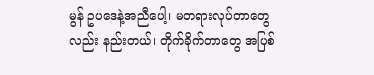မွန် ဥပဒေနဲ့အညီပေါ့၊ မတရားလုပ်တာတွေလည်း နည်းတယ်၊ တိုက်ခိုက်တာတွေ အပြစ်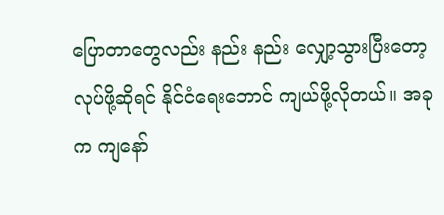ပြောတာတွေလည်း နည်း နည်း လျှော့သွားပြီးတော့ လုပ်ဖို့ဆိုရင် နိုင်ငံရေးဘောင် ကျယ်ဖို့လိုတယ်။ အခုက ကျနော်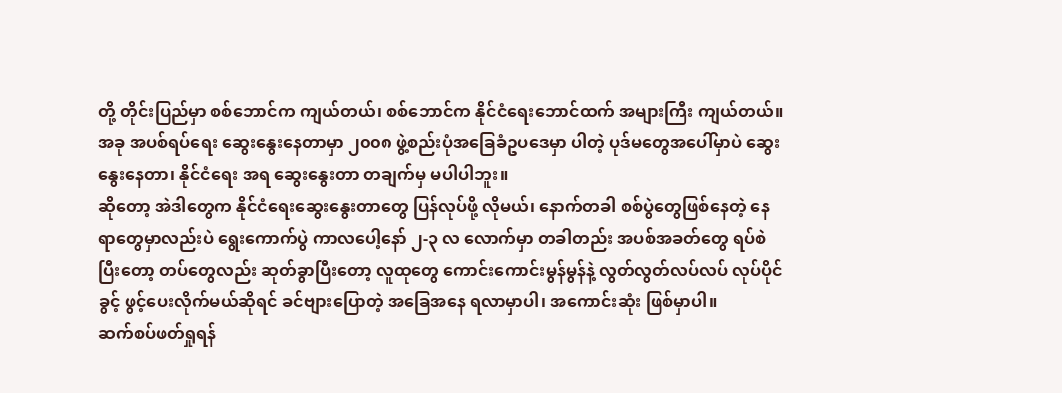တို့ တိုင်းပြည်မှာ စစ်ဘောင်က ကျယ်တယ်၊ စစ်ဘောင်က နိုင်ငံရေးဘောင်ထက် အများကြီး ကျယ်တယ်။ အခု အပစ်ရပ်ရေး ဆွေးနွေးနေတာမှာ ၂၀၀၈ ဖွဲ့စည်းပုံအခြေခံဥပဒေမှာ ပါတဲ့ ပုဒ်မတွေအပေါ်မှာပဲ ဆွေးနွေးနေတာ၊ နိုင်ငံရေး အရ ဆွေးနွေးတာ တချက်မှ မပါပါဘူး။
ဆိုတော့ အဲဒါတွေက နိုင်ငံရေးဆွေးနွေးတာတွေ ပြန်လုပ်ဖို့ လိုမယ်၊ နောက်တခါ စစ်ပွဲတွေဖြစ်နေတဲ့ နေရာတွေမှာလည်းပဲ ရွေးကောက်ပွဲ ကာလပေါ့နော် ၂-၃ လ လောက်မှာ တခါတည်း အပစ်အခတ်တွေ ရပ်စဲပြီးတော့ တပ်တွေလည်း ဆုတ်ခွာပြီးတော့ လူထုတွေ ကောင်းကောင်းမွန်မွန်နဲ့ လွတ်လွတ်လပ်လပ် လုပ်ပိုင်ခွင့် ဖွင့်ပေးလိုက်မယ်ဆိုရင် ခင်ဗျားပြောတဲ့ အခြေအနေ ရလာမှာပါ၊ အကောင်းဆုံး ဖြစ်မှာပါ။
ဆက်စပ်ဖတ်ရှုရန်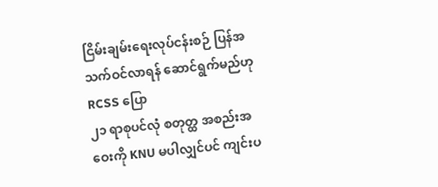ငြိမ်းချမ်းရေးလုပ်ငန်းစဉ် ပြန်အသက်ဝင်လာရန် ဆောင်ရွက်မည်ဟု RCSS ပြော
၂၁ ရာစုပင်လုံ စတုတ္ထ အစည်းအဝေးကို KNU မပါလျှင်ပင် ကျင်းပ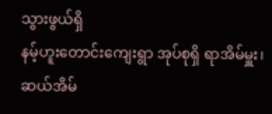သွားဖွယ်ရှိ
နမ့်ဟူးတောင်းကျေးရွာ အုပ်စုရှိ ရာအိမ်မှူး၊ ဆယ်အိမ်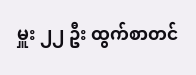မှူး ၂၂ ဦး ထွက်စာတင်